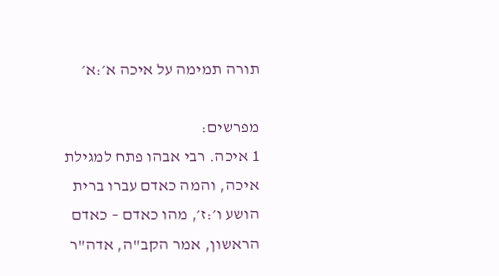תורה תמימה על איכה א׳:א׳

מפרשים:
1 איכה. רבי אבהו פתח למגילת איכה, והמה כאדם עברו ברית הושע ו׳:ז׳, מהו כאדם – כאדם הראשון, אמר הקב"ה, אדה"ר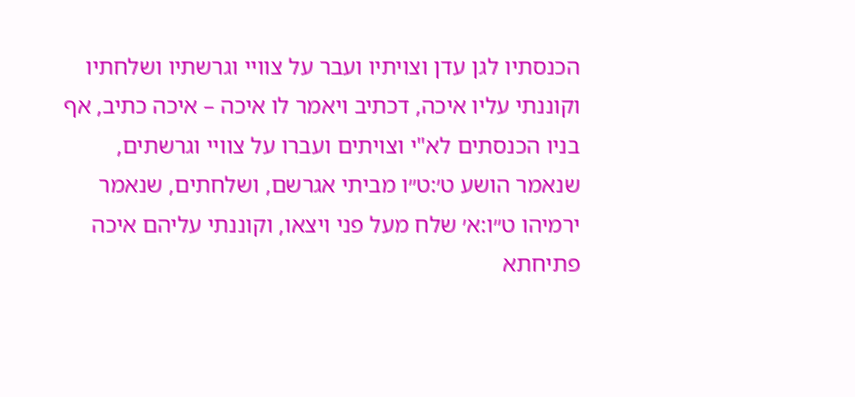הכנסתיו לגן עדן וצויתיו ועבר על צוויי וגרשתיו ושלחתיו וקוננתי עליו איכה, דכתיב ויאמר לו איכה – איכה כתיב, אף בניו הכנסתים לא"י וצויתים ועברו על צוויי וגרשתים, שנאמר הושע ט׳:ט״ו מביתי אגרשם, ושלחתים, שנאמר ירמיהו ט״ו:א׳ שלח מעל פני ויצאו, וקוננתי עליהם איכה פתיחתא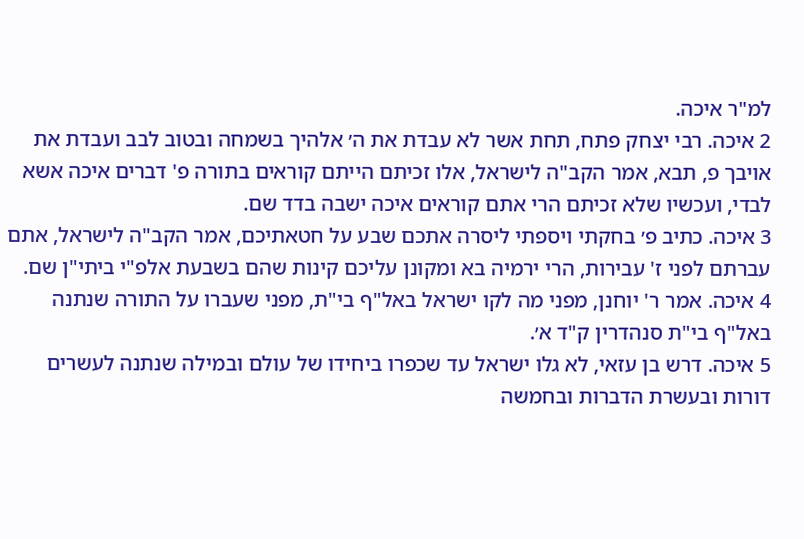למ"ר איכה.
2 איכה. רבי יצחק פתח, תחת אשר לא עבדת את ה׳ אלהיך בשמחה ובטוב לבב ועבדת את אויבך פ, תבא, אמר הקב"ה לישראל, אלו זכיתם הייתם קוראים בתורה פ' דברים איכה אשא לבדי, ועכשיו שלא זכיתם הרי אתם קוראים איכה ישבה בדד שם.
3 איכה. כתיב פ׳ בחקתי ויספתי ליסרה אתכם שבע על חטאתיכם, אמר הקב"ה לישראל, אתם עברתם לפני ז' עבירות, הרי ירמיה בא ומקונן עליכם קינות שהם בשבעת אלפ"י ביתי"ן שם.
4 איכה. אמר ר' יוחנן, מפני מה לקו ישראל באל"ף בי"ת, מפני שעברו על התורה שנתנה באל"ף בי"ת סנהדרין ק"ד א׳.
5 איכה. דרש בן עזאי, לא גלו ישראל עד שכפרו ביחידו של עולם ובמילה שנתנה לעשרים דורות ובעשרת הדברות ובחמשה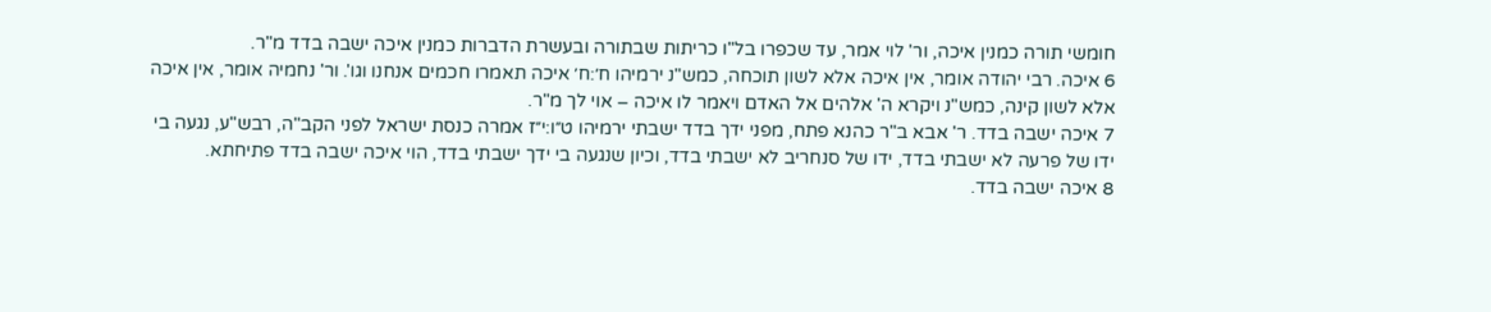חומשי תורה כמנין איכה, ור' לוי אמר, עד שכפרו בל"ו כריתות שבתורה ובעשרת הדברות כמנין איכה ישבה בדד מ"ר.
6 איכה. רבי יהודה אומר, אין איכה אלא לשון תוכחה, כמש"נ ירמיהו ח׳:ח׳ איכה תאמרו חכמים אנחנו וגו'. ור' נחמיה אומר, אין איכה אלא לשון קינה, כמש"נ ויקרא ה' אלהים אל האדם ויאמר לו איכה – אוי לך מ"ר.
7 איכה ישבה בדד. ר' אבא ב"ר כהנא פתח, מפני ידך בדד ישבתי ירמיהו ט״ו:י״ז אמרה כנסת ישראל לפני הקב"ה, רבש"ע, נגעה בי ידו של פרעה לא ישבתי בדד, ידו של סנחריב לא ישבתי בדד, וכיון שנגעה בי ידך ישבתי בדד, הוי איכה ישבה בדד פתיחתא.
8 איכה ישבה בדד.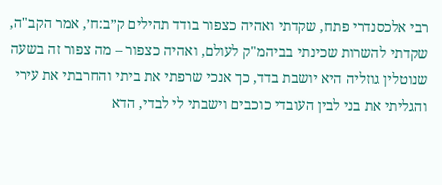רבי אלכסנדרי פתח, שקדתי ואהיה כצפור בודד תהילים ק״ב:ח׳, אמר הקב"ה, שקדתי להשרות שכינתי בביהמ"ק לעולם, ואהיה כצפור – מה צפור זה בשעה שנוטלין גוזליה היא יושבת בדד, כך אנכי שרפתי את ביתי והחרבתי את עירי והגליתי את בני לבין העובדי כוכבים וישבתי לי לבדי, הדא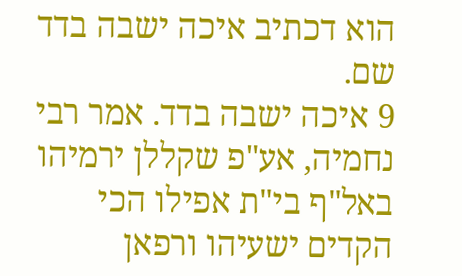הוא דכתיב איכה ישבה בדד שם.
9 איכה ישבה בדד. אמר רבי נחמיה, אע"פ שקללן ירמיהו באל"ף בי"ת אפילו הכי הקדים ישעיהו ורפאן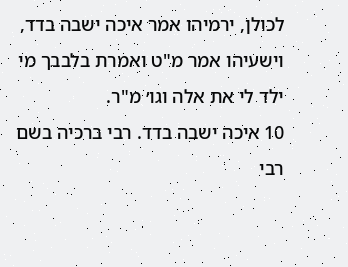לכולן, ירמיהו אמר איכה ישבה בדד, וישעיהו אמר מ"ט ואמרת בלבבך מי ילד לי את אלה וגו׳ מ"ר.
10 איכה ישבה בדד. רבי ברכיה בשם רבי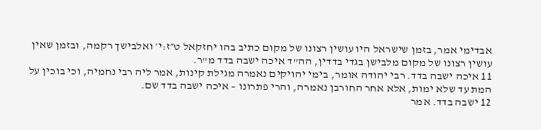אבדימי אמר, בזמן שישראל היו עושין רצונו של מקום כתיב בהו יחזקאל ט״ז:י׳ ואלבישך רקמה, ובזמן שאין עושין רצונו של מקום מלבישן בגדי בדדין, הה"ד איכה ישבה בדד מ"ר.
11 איכה ישבה בדד. רבי יהודה אומר, בימי יהויקים נאמרה מגילת קינות, אמר ליה רבי נחמיה, וכי בוכין על המת עד שלא ימות, אלא אחר החורבן נאמרה, והרי פתרונו – איכה ישבה בדד שם.
12 ישבה בדד. אמר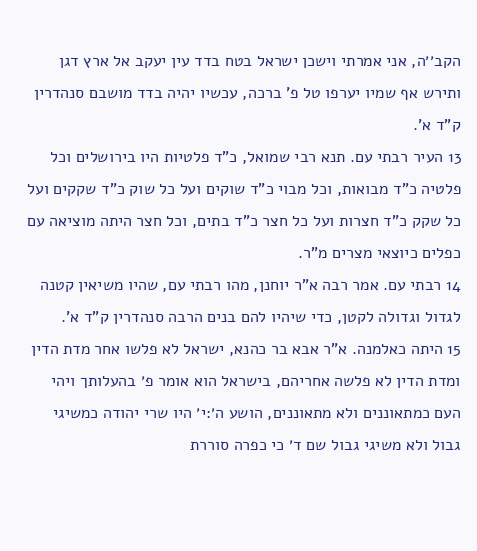הקב׳׳ה, אני אמרתי וישכן ישראל בטח בדד עין יעקב אל ארץ דגן ותירש אף שמיו יערפו טל פ' ברכה, עכשיו יהיה בדד מושבם סנהדרין ק"ד א'.
13 העיר רבתי עם. תנא רבי שמואל, כ"ד פלטיות היו בירושלים וכל פלטיה כ"ד מבואות, וכל מבוי כ"ד שוקים ועל כל שוק כ"ד שקקים ועל כל שקק כ"ד חצרות ועל כל חצר כ"ד בתים, וכל חצר היתה מוציאה עם כפלים כיוצאי מצרים מ"ר.
14 רבתי עם. אמר רבה א"ר יוחנן, מהו רבתי עם, שהיו משיאין קטנה לגדול וגדולה לקטן, כדי שיהיו להם בנים הרבה סנהדרין ק"ד א'.
15 היתה כאלמנה. א"ר אבא בר כהנא, ישראל לא פלשו אחר מדת הדין ומדת הדין לא פלשה אחריהם, בישראל הוא אומר פ׳ בהעלותך ויהי העם כמתאוננים ולא מתאוננים, הושע ה׳:י׳ היו שרי יהודה כמשיגי גבול ולא משיגי גבול שם ד׳ כי כפרה סוררת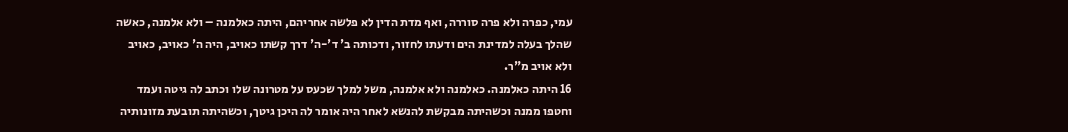עמי, כפרה ולא פרה סוררה, ואף מדת הדין לא פלשה אחריהם, היתה כאלמנה – ולא אלמנה, כאשה שהלך בעלה למדינת הים ודעתו לחזור, ודכותה ב' ד'-ה' דרך קשתו כאויב, היה ה' כאויב, כאויב ולא אויב מ"ר.
16 היתה כאלמנה. כאלמנה ולא אלמנה, משל למלך שכעס על מטרונה שלו וכתב לה גיטה ועמד וחטפו ממנה וכשהיתה מבקשת להנשא לאחר היה אומר לה היכן גיטך, וכשהיתה תובעת מזונותיה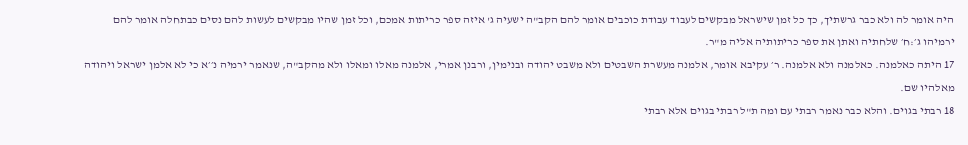היה אומר לה ולא כבר גרשתיך, כך כל זמן שישראל מבקשים לעבוד עבודת כוכבים אומר להם הקב"ה ישעיה ג' איזה ספר כריתות אמכם, וכל זמן שהיו מבקשים לעשות להם נסים כבתחלה אומר להם ירמיהו ג׳:ח׳ שלחתיה ואתן את ספר כריתותיה אליה מ"ר.
17 היתה כאלמנה. כאלמנה ולא אלמנה. ר׳ עקיבא אומר, אלמנה מעשרת השבטים ולא משבט יהודה ובנימין, ורבנן אמרי, אלמנה מאלו ומאלו ולא מהקב"ה, שנאמר ירמיה נ׳׳א כי לא אלמן ישראל ויהודה מאלהיו שם.
18 רבתי בגוים. והלא כבר נאמר רבתי עם ומה ת"ל רבתי בגוים אלא רבתי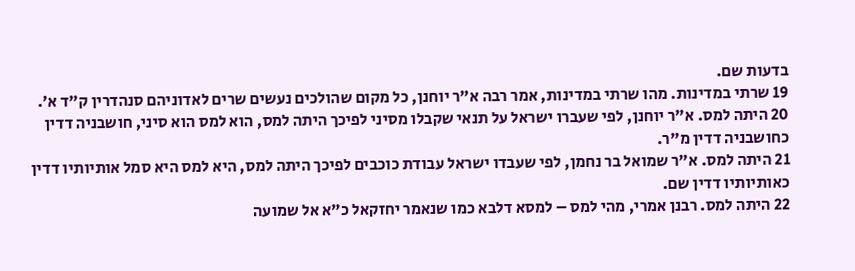בדעות שם.
19 שרתי במדינות. מהו שרתי במדינות, אמר רבה א"ר יוחנן, כל מקום שהולכים נעשים שרים לאדוניהם סנהדרין ק"ד א׳.
20 היתה למס. א"ר יוחנן, לפי שעברו ישראל על תנאי שקבלו מסיני לפיכך היתה למס, הוא למס הוא סיני, חושבניה דדין כחושבניה דדין מ"ר.
21 היתה למס. א"ר שמואל בר נחמן, לפי שעבדו ישראל עבודת כוכבים לפיכך היתה למס, היא למס היא סמל אותיותיו דדין כאותיותיו דדין שם.
22 היתה למס. רבנן אמרי, מהי למס – למסא דלבא כמו שנאמר יחזקאל כ"א אל שמועה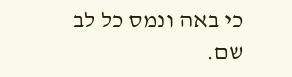כי באה ונמס כל לב שם.